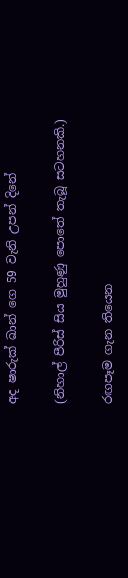අද ෂාරුක් ඛාන් ගෙ 59 වැනි උපන් දිනේ

(නිහාල් පීරිස් සිය මුහුණු පොතේ තැබූ සටහනකි.)

රඟපෑම ගැන තියෙන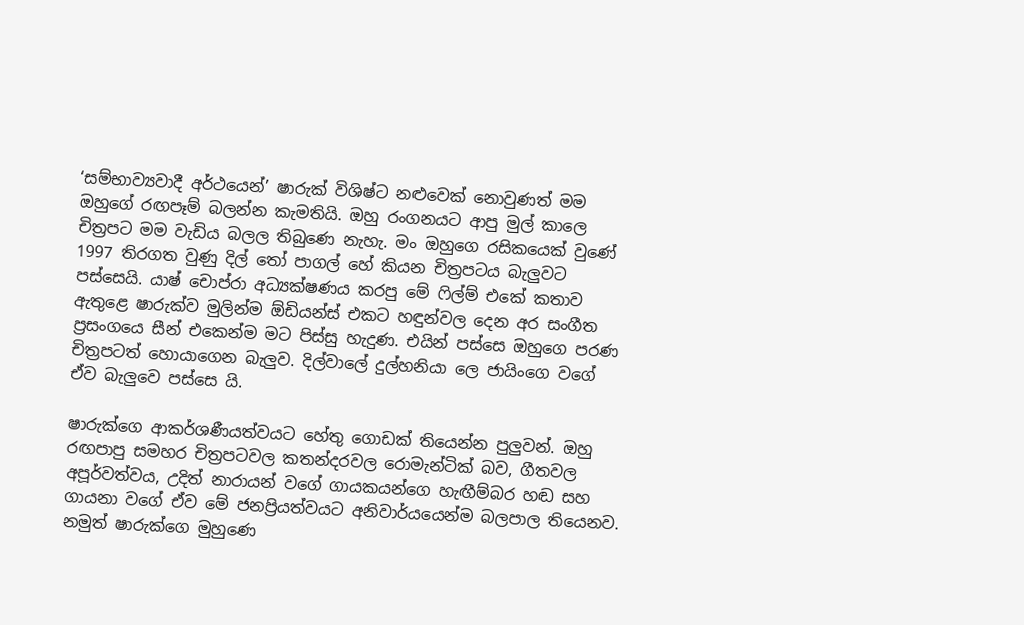‘සම්භාව්‍යවාදී අර්ථයෙන්’ ෂාරුක් විශිෂ්ට නළුවෙක් නොවුණත් මම ඔහුගේ රඟපෑම් බලන්න කැමතියි. ඔහු රංගනයට ආපු මුල් කාලෙ චිත්‍රපට මම වැඩිය බලල තිබුණෙ නැහැ. මං ඔහුගෙ රසිකයෙක් වුණේ 1997 තිරගත වුණු දිල් තෝ පාගල් හේ කියන චිත්‍රපටය බැලුවට පස්සෙයි. යාෂ් චොප්රා අධ්‍යක්ෂණය කරපු මේ ෆිල්ම් එකේ කතාව ඇතුළෙ ෂාරුක්ව මුලින්ම ඕඩියන්ස් එකට හඳුන්වල දෙන අර සංගීත ප්‍රසංගයෙ සීන් එකෙන්ම මට පිස්සු හැදුණ. එයින් පස්සෙ ඔහුගෙ පරණ චිත්‍රපටත් හොයාගෙන බැලුව. දිල්වාලේ දුල්හනියා ලෙ ජායිංගෙ වගේ ඒව බැලුවෙ පස්සෙ යි.

ෂාරුක්ගෙ ආකර්ශණීයත්වයට හේතු ගොඩක් තියෙන්න පුලුවන්. ඔහු රඟපාපු සමහර චිත්‍රපටවල කතන්දරවල රොමැන්ටික් බව, ගීතවල අපූර්වත්වය, උදිත් නාරායන් වගේ ගායකයන්ගෙ හැඟීම්බර හඬ සහ ගායනා වගේ ඒව මේ ජනප්‍රියත්වයට අනිවාර්යයෙන්ම බලපාල තියෙනව. නමුත් ෂාරුක්ගෙ මුහුණෙ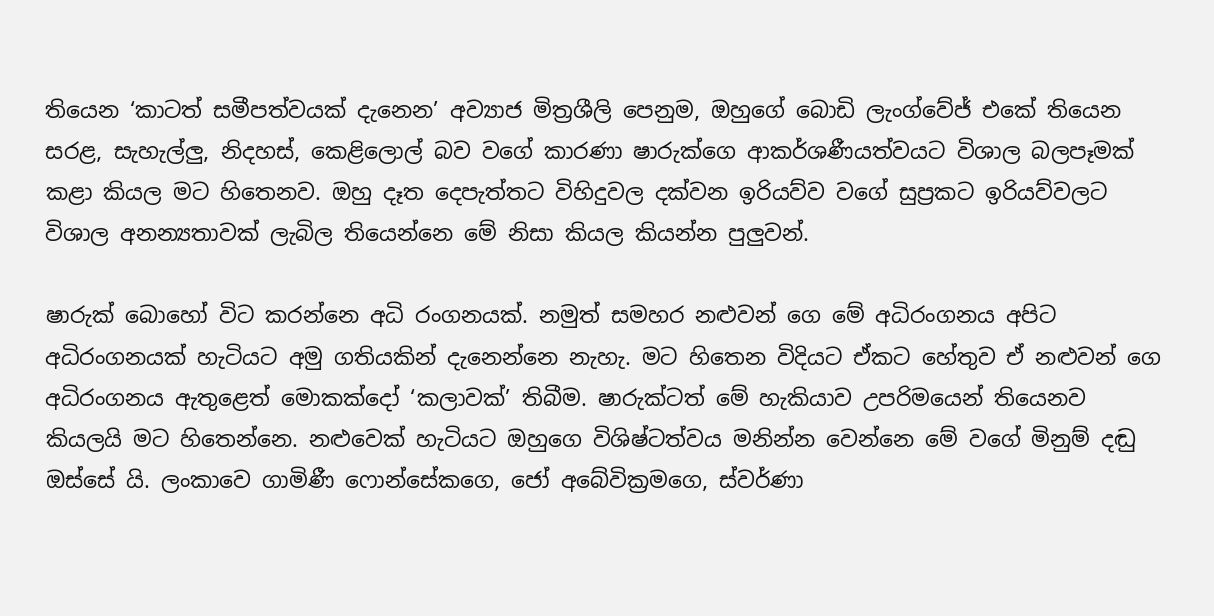තියෙන ‘කාටත් සමීපත්වයක් දැනෙන’ අව්‍යාජ මිත්‍රශීලි පෙනුම, ඔහුගේ බොඩි ලැංග්වේජ් එකේ තියෙන සරළ, සැහැල්ලු, නිදහස්, කෙළිලොල් බව වගේ කාරණා ෂාරුක්ගෙ ආකර්ශණීයත්වයට විශාල බලපෑමක් කළා කියල මට හිතෙනව. ඔහු දෑත දෙපැත්තට විහිදුවල දක්වන ඉරියව්ව වගේ සුප්‍රකට ඉරියව්වලට විශාල අනන්‍යතාවක් ලැබිල තියෙන්නෙ මේ නිසා කියල කියන්න පුලුවන්.

ෂාරුක් බොහෝ විට කරන්නෙ අධි රංගනයක්. නමුත් සමහර නළුවන් ගෙ මේ අධිරංගනය අපිට අධිරංගනයක් හැටියට අමු ගතියකින් දැනෙන්නෙ නැහැ. මට හිතෙන විදියට ඒකට හේතුව ඒ නළුවන් ගෙ අධිරංගනය ඇතුළෙත් මොකක්දෝ ‘කලාවක්’ තිබීම. ෂාරුක්ටත් මේ හැකියාව උපරිමයෙන් තියෙනව කියලයි මට හිතෙන්නෙ. නළුවෙක් හැටියට ඔහුගෙ විශිෂ්ටත්වය මනින්න වෙන්නෙ මේ වගේ මිනුම් දඬු ඔස්සේ යි. ලංකාවෙ ගාමිණී ෆොන්සේකගෙ, ජෝ අබේවික්‍රමගෙ, ස්වර්ණා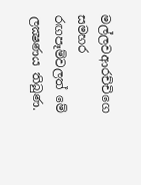මල්ලවආරච්චිගෙ සමහර රඟපෑම්වලත් මේ ලක්‍ෂණය තිබුණ.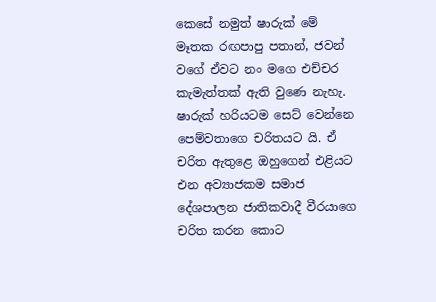කෙසේ නමුත් ෂාරුක් මේ මෑතක රඟපාපු පතාන්, ජවන් වගේ ඒවට නං මගෙ එච්චර කැමැත්තක් ඇති වුණෙ නැහැ. ෂාරුක් හරියටම සෙට් වෙන්නෙ පෙම්වතාගෙ චරිතයට යි. ඒ චරිත ඇතුළෙ ඔහුගෙන් එළියට එන අව්‍යාජකම සමාජ දේශපාලන ජාතිකවාදී වීරයාගෙ චරිත කරන කොට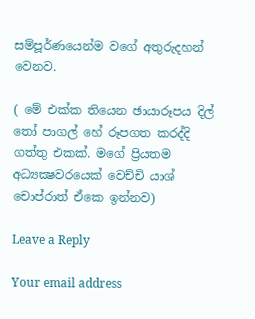සම්පූර්ණයෙන්ම වගේ අතුරුදහන් වෙනව.

( මේ එක්ක තියෙන ඡායාරූපය දිල් තෝ පාගල් හේ රූපගත කරද්දි ගත්තු එකක්. මගේ ප්‍රියතම අධ්‍යක්‍ෂවරයෙක් වෙච්චි යාශ් චොප්රාත් ඒකෙ ඉන්නව)

Leave a Reply

Your email address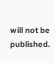will not be published.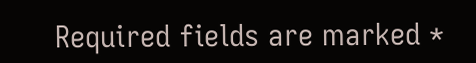Required fields are marked *